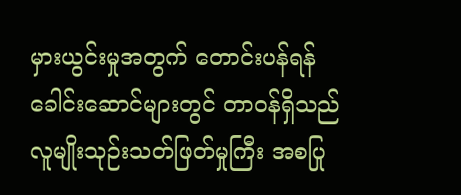မှားယွင်းမှုအတွက် တောင်းပန်ရန် ခေါင်းဆောင်များတွင် တာဝန်ရှိသည်
လူမျိုးသုဉ်းသတ်ဖြတ်မှုကြီး အစပြု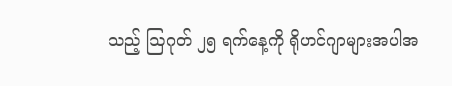သည့် ဩဂုတ် ၂၅ ရက်နေ့ကို ရိုဟင်ဂျာများအပါအ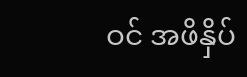ဝင် အဖိနှိပ်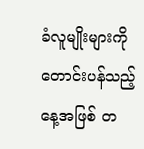ခံလူမျိုးများကို တောင်းပန်သည့်နေ့အဖြစ် တ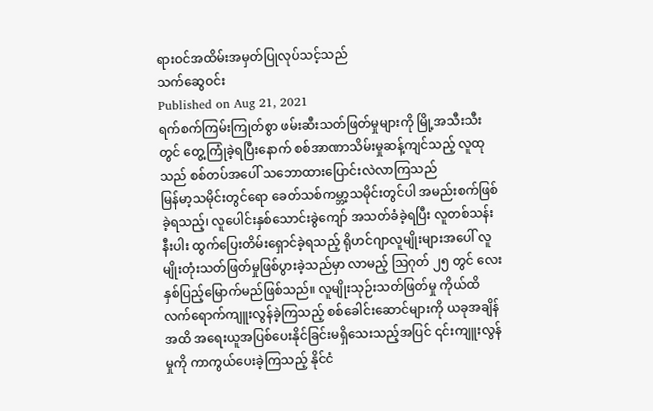ရားဝင်အထိမ်းအမှတ်ပြုလုပ်သင့်သည်
သက်ဆွေဝင်း
Published on Aug 21, 2021
ရက်စက်ကြမ်းကြုတ်စွာ ဖမ်းဆီးသတ်ဖြတ်မှုများကို မြို့အသီးသီးတွင် တွေ့ကြုံခဲ့ရပြီးနောက် စစ်အာဏာသိမ်းမှုဆန့်ကျင်သည့် လူထုသည် စစ်တပ်အပေါ် သဘောထားပြောင်းလဲလာကြသည်
မြန်မာ့သမိုင်းတွင်ရော ခေတ်သစ်ကမ္ဘာ့သမိုင်းတွင်ပါ အမည်းစက်ဖြစ်ခဲ့ရသည့်၊ လူပေါင်းနှစ်သောင်းခွဲကျော် အသတ်ခံခဲ့ရပြီး လူတစ်သန်းနီးပါး ထွက်ပြေးတိမ်းရှောင်ခဲ့ရသည့် ရိုဟင်ဂျာလူမျိုးများအပေါ် လူမျိုးတုံးသတ်ဖြတ်မှုဖြစ်ပွားခဲ့သည်မှာ လာမည့် ဩဂုတ် ၂၅ တွင် လေးနှစ်ပြည့်မြောက်မည်ဖြစ်သည်။ လူမျိုးသုဉ်းသတ်ဖြတ်မှု ကိုယ်ထိလက်ရောက်ကျူးလွန်ခဲ့ကြသည့် စစ်ခေါင်းဆောင်များကို ယခုအချိန်အထိ အရေးယူအပြစ်ပေးနိုင်ခြင်းမရှိသေးသည့်အပြင် ၎င်းကျူးလွန်မှုကို ကာကွယ်ပေးခဲ့ကြသည့် နိုင်ငံ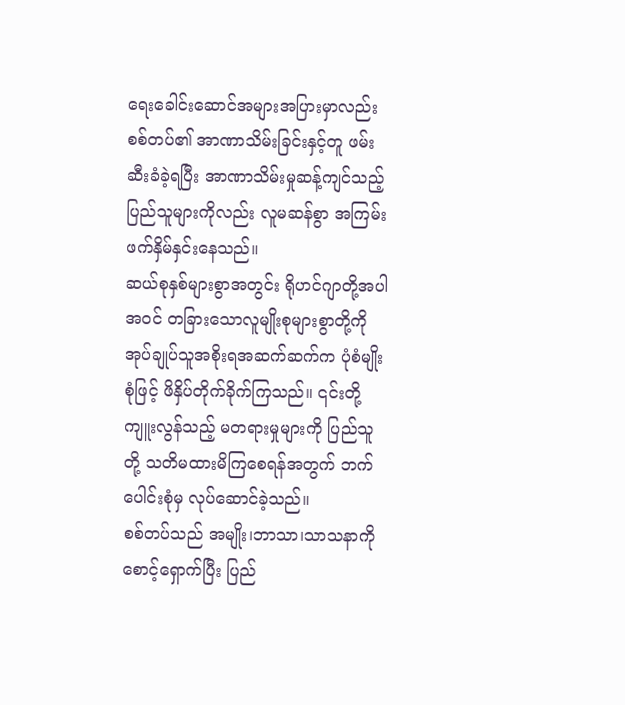ရေးခေါင်းဆောင်အများအပြားမှာလည်း စစ်တပ်၏ အာဏာသိမ်းခြင်းနှင့်တူ ဖမ်းဆီးခံခဲ့ရပြီး အာဏာသိမ်းမှုဆန့်ကျင်သည့် ပြည်သူများကိုလည်း လူမဆန်စွာ အကြမ်းဖက်နှိမ်နှင်းနေသည်။
ဆယ်စုနှစ်များစွာအတွင်း ရိုဟင်ဂျာတို့အပါအဝင် တခြားသောလူမျိုးစုများစွာတို့ကို အုပ်ချုပ်သူအစိုးရအဆက်ဆက်က ပုံစံမျိုးစုံဖြင့် ဖိနှိပ်တိုက်ခိုက်ကြသည်။ ၎င်းတို့ကျူးလွန်သည့် မတရားမှုများကို ပြည်သူတို့ သတိမထားမိကြစေရန်အတွက် ဘက်ပေါင်းစုံမှ လုပ်ဆောင်ခဲ့သည်။
စစ်တပ်သည် အမျိုး၊ဘာသာ၊သာသနာကို စောင့်ရှောက်ပြီး ပြည်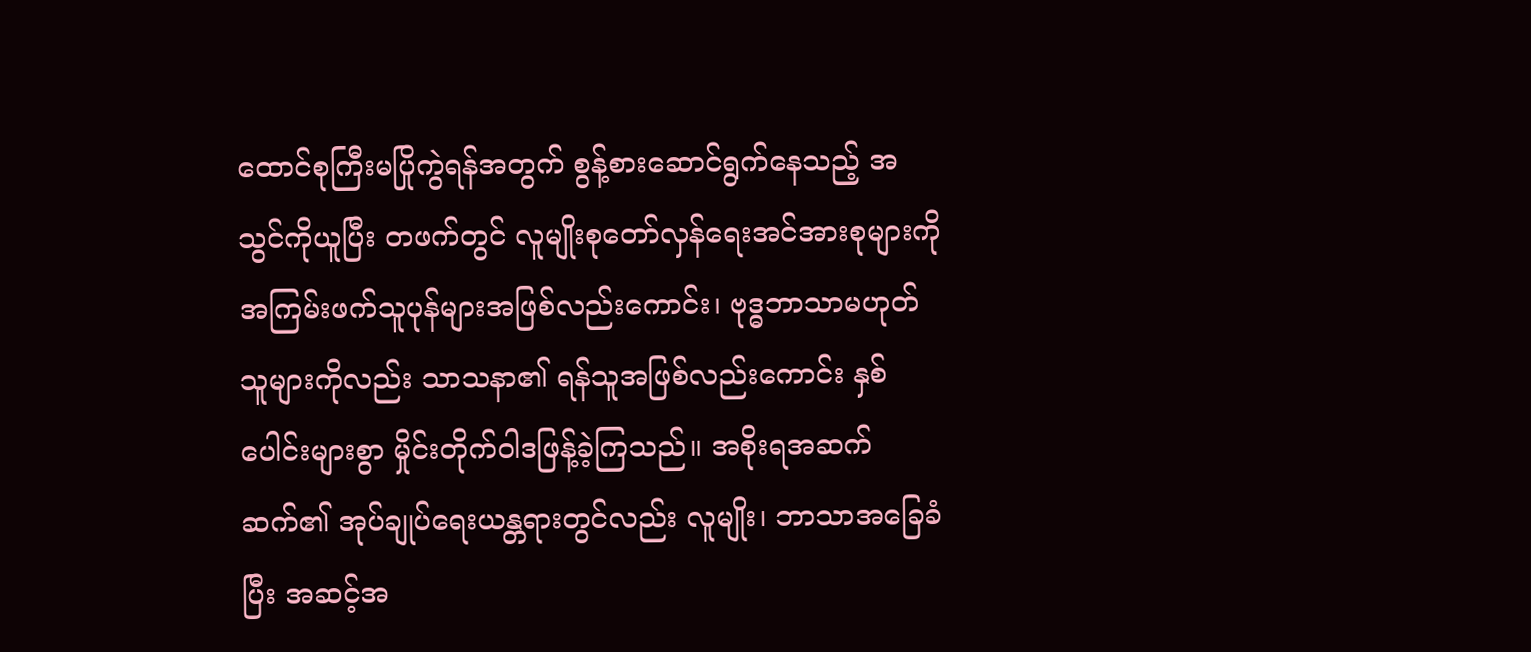ထောင်စုကြီးမပြိုကွဲရန်အတွက် စွန့်စားဆောင်ရွက်နေသည့် အသွင်ကိုယူပြီး တဖက်တွင် လူမျိုးစုတော်လှန်ရေးအင်အားစုများကို အကြမ်းဖက်သူပုန်များအဖြစ်လည်းကောင်း၊ ဗုဒ္ဓဘာသာမဟုတ်သူများကိုလည်း သာသနာ၏ ရန်သူအဖြစ်လည်းကောင်း နှစ်ပေါင်းများစွာ မှိုင်းတိုက်ဝါဒဖြန့်ခဲ့ကြသည်။ အစိုးရအဆက်ဆက်၏ အုပ်ချုပ်ရေးယန္တရားတွင်လည်း လူမျိုး၊ ဘာသာအခြေခံပြီး အဆင့်အ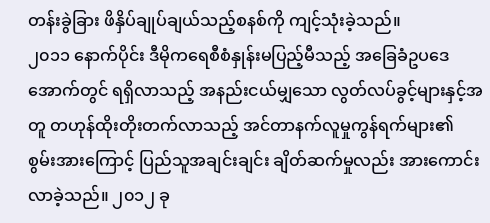တန်းခွဲခြား ဖိနှိပ်ချုပ်ချယ်သည့်စနစ်ကို ကျင့်သုံးခဲ့သည်။
၂၀၁၁ နောက်ပိုင်း ဒီမိုကရေစီစံနှုန်းမပြည့်မီသည့် အခြေခံဥပဒေအောက်တွင် ရရှိလာသည့် အနည်းငယ်မျှသော လွတ်လပ်ခွင့်များနှင့်အတူ တဟုန်ထိုးတိုးတက်လာသည့် အင်တာနက်လူမှုကွန်ရက်များ၏ စွမ်းအားကြောင့် ပြည်သူအချင်းချင်း ချိတ်ဆက်မှုလည်း အားကောင်းလာခဲ့သည်။ ၂၀၁၂ ခု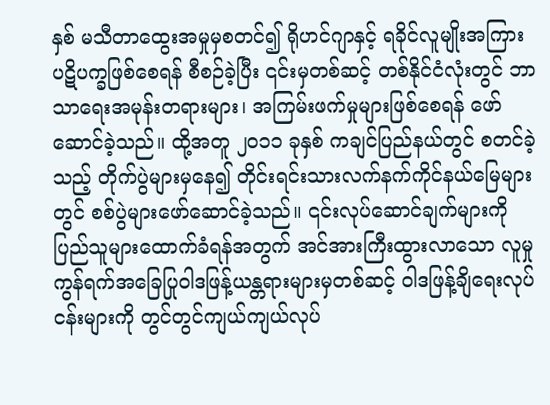နှစ် မသီတာထွေးအမှုမှစတင်၍ ရိုဟင်ဂျာနှင့် ရခိုင်လူမျိုးအကြား ပဋိပက္ခဖြစ်စေရန် စီစဉ်ခဲ့ပြီး ၎င်းမှတစ်ဆင့် တစ်နိုင်ငံလုံးတွင် ဘာသာရေးအမုန်းတရားများ၊ အကြမ်းဖက်မှုများဖြစ်စေရန် ဖော်ဆောင်ခဲ့သည်။ ထို့အတူ ၂၀၁၁ ခုနှစ် ကချင်ပြည်နယ်တွင် စတင်ခဲ့သည့် တိုက်ပွဲများမှနေ၍ တိုင်းရင်းသားလက်နက်ကိုင်နယ်မြေများတွင် စစ်ပွဲများဖော်ဆောင်ခဲ့သည်။ ၎င်းလုပ်ဆောင်ချက်များကို ပြည်သူများထောက်ခံရန်အတွက် အင်အားကြီးထွားလာသော လူမှုကွန်ရက်အခြေပြုဝါဒဖြန့်ယန္တရားများမှတစ်ဆင့် ဝါဒဖြန့်ချိရေးလုပ်ငန်းများကို တွင်တွင်ကျယ်ကျယ်လုပ်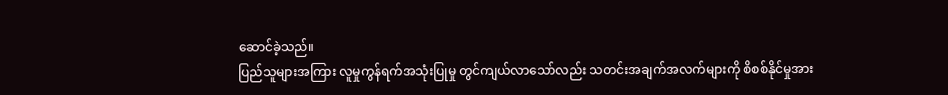ဆောင်ခဲ့သည်။
ပြည်သူများအကြား လူမှုကွန်ရက်အသုံးပြုမှု တွင်ကျယ်လာသော်လည်း သတင်းအချက်အလက်များကို စိစစ်နိုင်မှုအား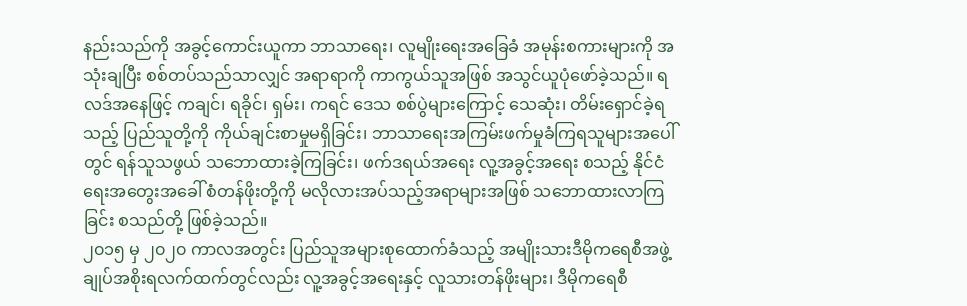နည်းသည်ကို အခွင့်ကောင်းယူကာ ဘာသာရေး၊ လူမျိုးရေးအခြေခံ အမုန်းစကားများကို အသုံးချပြီး စစ်တပ်သည်သာလျှင် အရာရာကို ကာကွယ်သူအဖြစ် အသွင်ယူပုံဖော်ခဲ့သည်။ ရလဒ်အနေဖြင့် ကချင်၊ ရခိုင်၊ ရှမ်း၊ ကရင် ဒေသ စစ်ပွဲများကြောင့် သေဆုံး၊ တိမ်းရှောင်ခဲ့ရသည့် ပြည်သူတို့ကို ကိုယ်ချင်းစာမှုမရှိခြင်း၊ ဘာသာရေးအကြမ်းဖက်မှုခံကြရသူများအပေါ်တွင် ရန်သူသဖွယ် သဘောထားခဲ့ကြခြင်း၊ ဖက်ဒရယ်အရေး လူ့အခွင့်အရေး စသည့် နိုင်ငံရေးအတွေးအခေါ် စံတန်ဖိုးတို့ကို မလိုလားအပ်သည့်အရာများအဖြစ် သဘောထားလာကြခြင်း စသည်တို့ ဖြစ်ခဲ့သည်။
၂၀၁၅ မှ ၂၀၂၀ ကာလအတွင်း ပြည်သူအများစုထောက်ခံသည့် အမျိုးသားဒီမိုကရေစီအဖွဲ့ချုပ်အစိုးရလက်ထက်တွင်လည်း လူ့အခွင့်အရေးနှင့် လူသားတန်ဖိုးများ၊ ဒီမိုကရေစီ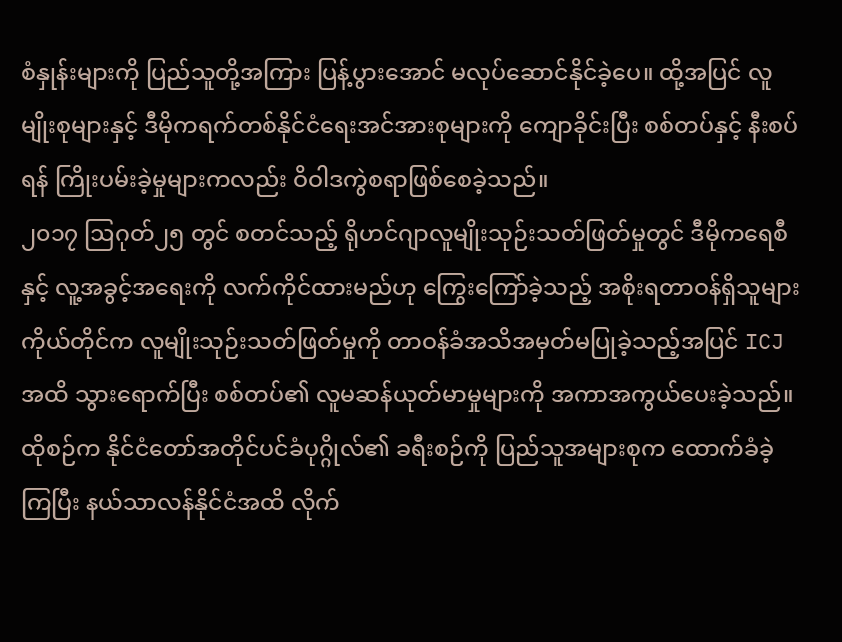စံနှုန်းများကို ပြည်သူတို့အကြား ပြန့်ပွားအောင် မလုပ်ဆောင်နိုင်ခဲ့ပေ။ ထို့အပြင် လူမျိုးစုများနှင့် ဒီမိုကရက်တစ်နိုင်ငံရေးအင်အားစုများကို ကျောခိုင်းပြီး စစ်တပ်နှင့် နီးစပ်ရန် ကြိုးပမ်းခဲ့မှုများကလည်း ဝိဝါဒကွဲစရာဖြစ်စေခဲ့သည်။
၂၀၁၇ ဩဂုတ်၂၅ တွင် စတင်သည့် ရိုဟင်ဂျာလူမျိုးသုဉ်းသတ်ဖြတ်မှုတွင် ဒီမိုကရေစီနှင့် လူ့အခွင့်အရေးကို လက်ကိုင်ထားမည်ဟု ကြွေးကြော်ခဲ့သည့် အစိုးရတာဝန်ရှိသူများကိုယ်တိုင်က လူမျိုးသုဉ်းသတ်ဖြတ်မှုကို တာဝန်ခံအသိအမှတ်မပြုခဲ့သည့်အပြင် ICJ အထိ သွားရောက်ပြီး စစ်တပ်၏ လူမဆန်ယုတ်မာမှုများကို အကာအကွယ်ပေးခဲ့သည်။ ထိုစဉ်က နိုင်ငံတော်အတိုင်ပင်ခံပုဂ္ဂိုလ်၏ ခရီးစဉ်ကို ပြည်သူအများစုက ထောက်ခံခဲ့ကြပြီး နယ်သာလန်နိုင်ငံအထိ လိုက်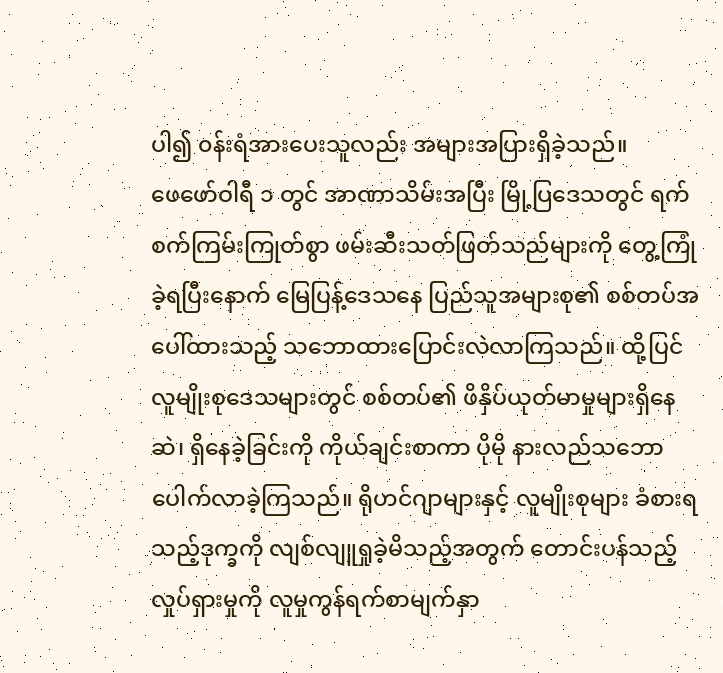ပါ၍ ၀န်းရံအားပေးသူလည်း အများအပြားရှိခဲ့သည်။
ဖေဖော်ဝါရီ ၁ တွင် အာဏာသိမ်းအပြီး မြို့ပြဒေသတွင် ရက်စက်ကြမ်းကြုတ်စွာ ဖမ်းဆီးသတ်ဖြတ်သည်များကို တွေ့ကြုံခဲ့ရပြီးနောက် မြေပြန့်ဒေသနေ ပြည်သူအများစု၏ စစ်တပ်အပေါ်ထားသည့် သဘောထားပြောင်းလဲလာကြသည်။ ထို့ပြင် လူမျိုးစုဒေသများတွင် စစ်တပ်၏ ဖိနှိပ်ယုတ်မာမှုများရှိနေဆဲ၊ ရှိနေခဲ့ခြင်းကို ကိုယ်ချင်းစာကာ ပိုမို နားလည်သဘောပေါက်လာခဲ့ကြသည်။ ရိုဟင်ဂျာများနှင့် လူမျိုးစုများ ခံစားရသည့်ဒုက္ခကို လျစ်လျူရှုခဲ့မိသည့်အတွက် တောင်းပန်သည့် လှုပ်ရှားမှုကို လူမှုကွန်ရက်စာမျက်နှာ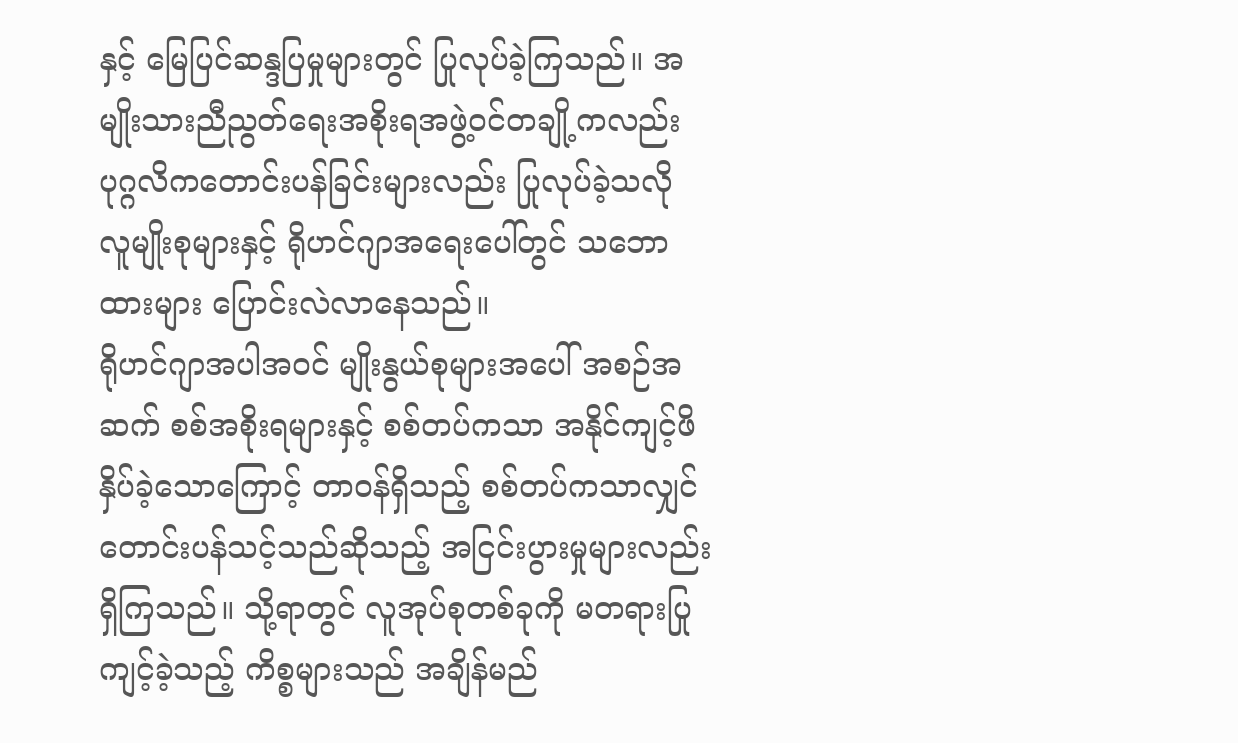နှင့် မြေပြင်ဆန္ဒပြမှုများတွင် ပြုလုပ်ခဲ့ကြသည်။ အမျိုးသားညီညွတ်ရေးအစိုးရအဖွဲ့ဝင်တချို့ကလည်း ပုဂ္ဂလိကတောင်းပန်ခြင်းများလည်း ပြုလုပ်ခဲ့သလို လူမျိုးစုများနှင့် ရိုဟင်ဂျာအရေးပေါ်တွင် သဘောထားများ ပြောင်းလဲလာနေသည်။
ရိုဟင်ဂျာအပါအဝင် မျိုးနွယ်စုများအပေါ် အစဉ်အဆက် စစ်အစိုးရများနှင့် စစ်တပ်ကသာ အနိုင်ကျင့်ဖိနှိပ်ခဲ့သောကြောင့် တာဝန်ရှိသည့် စစ်တပ်ကသာလျှင် တောင်းပန်သင့်သည်ဆိုသည့် အငြင်းပွားမှုများလည်းရှိကြသည်။ သို့ရာတွင် လူအုပ်စုတစ်ခုကို မတရားပြုကျင့်ခဲ့သည့် ကိစ္စများသည် အချိန်မည်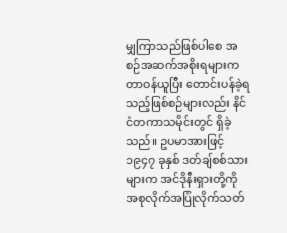မျှကြာသည်ဖြစ်ပါစေ အစဉ်အဆက်အစိုးရများက တာဝန်ယူပြီး တောင်းပန်ခဲ့ရသည့်ဖြစ်စဉ်များလည်း နိင်ငံတကာသမိုင်းတွင် ရှိခဲ့သည်။ ဥပမာအားဖြင့် ၁၉၄၇ ခုနှစ် ဒတ်ချ်စစ်သားများက အင်ဒိုနီးရှားတို့ကို အစုလိုက်အပြုံလိုက်သတ်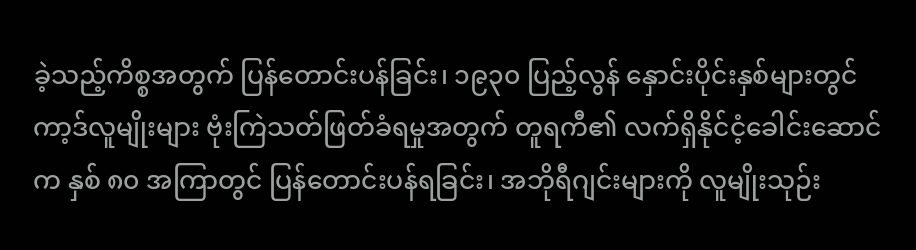ခဲ့သည့်ကိစ္စအတွက် ပြန်တောင်းပန်ခြင်း၊ ၁၉၃၀ ပြည့်လွန် နှောင်းပိုင်းနှစ်များတွင် ကာ့ဒ်လူမျိုးများ ဗုံးကြဲသတ်ဖြတ်ခံရမှုအတွက် တူရကီ၏ လက်ရှိနိုင်ငံ့ခေါင်းဆောင်က နှစ် ၈၀ အကြာတွင် ပြန်တောင်းပန်ရခြင်း၊ အဘိုရီဂျင်းများကို လူမျိုးသုဉ်း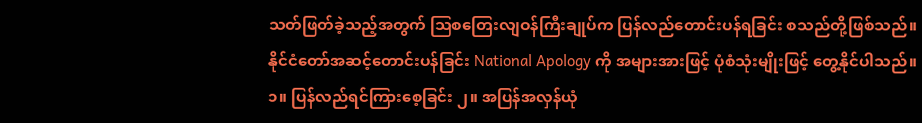သတ်ဖြတ်ခဲ့သည့်အတွက် ဩစတြေးလျဝန်ကြီးချုပ်က ပြန်လည်တောင်းပန်ရခြင်း စသည်တို့ဖြစ်သည်။
နိုင်ငံတော်အဆင့်တောင်းပန်ခြင်း National Apology ကို အများအားဖြင့် ပုံစံသုံးမျိုးဖြင့် တွေ့နိုင်ပါသည်။
၁။ ပြန်လည်ရင်ကြားစေ့ခြင်း ၂။ အပြန်အလှန်ယုံ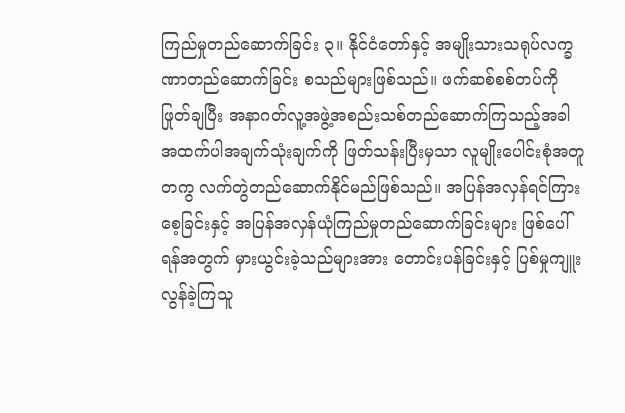ကြည်မှုတည်ဆောက်ခြင်း ၃။ နိုင်ငံတော်နှင့် အမျိုးသားသရုပ်လက္ခဏာတည်ဆောက်ခြင်း စသည်များဖြစ်သည်။ ဖက်ဆစ်စစ်တပ်ကို ဖြုတ်ချပြီး အနာဂတ်လူ့အဖွဲ့အစည်းသစ်တည်ဆောက်ကြသည့်အခါ အထက်ပါအချက်သုံးချက်ကို ဖြတ်သန်းပြီးမှသာ လူမျိုးပေါင်းစုံအတူတကွ လက်တွဲတည်ဆောက်နိုင်မည်ဖြစ်သည်။ အပြန်အလှန်ရင်ကြားစေ့ခြင်းနှင့် အပြန်အလှန်ယုံကြည်မှုတည်ဆောက်ခြင်းများ ဖြစ်ပေါ်ရန်အတွက် မှားယွင်းခဲ့သည်များအား တောင်းပန်ခြင်းနှင့် ပြစ်မှုကျူးလွန်ခဲ့ကြသူ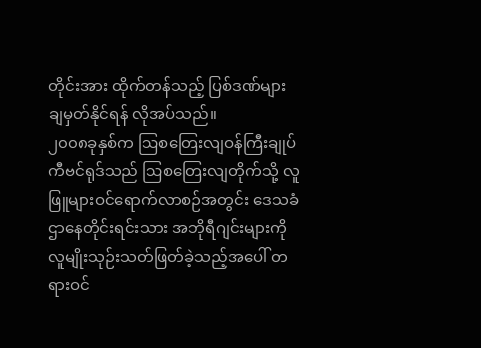တိုင်းအား ထိုက်တန်သည့် ပြစ်ဒဏ်များ ချမှတ်နိုင်ရန် လိုအပ်သည်။
၂၀၀၈ခုနှစ်က ဩစတြေးလျဝန်ကြီးချုပ် ကီဗင်ရုဒ်သည် ဩစတြေးလျတိုက်သို့ လူဖြူများဝင်ရောက်လာစဉ်အတွင်း ဒေသခံဌာနေတိုင်းရင်းသား အဘိုရီဂျင်းများကို လူမျိုးသုဉ်းသတ်ဖြတ်ခဲ့သည့်အပေါ် တရားဝင်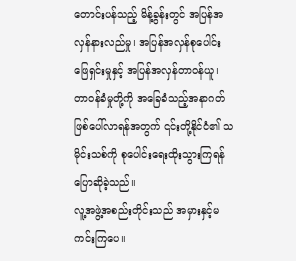တောင်းပန်သည့် မိန့်ခွန်းတွင် အပြန်အလှန်နားလည်မှု၊ အပြန်အလှန်စုပေါင်းဖြေရှင်းမှုနှင့် အပြန်အလှန်တာဝန်ယူ၊ တာဝန်ခံမှုတို့ကို အခြေခံသည့်အနာဂတ် ဖြစ်ပေါ်လာရန်အတွက် ၎င်းတို့နိုင်ငံ၏ သမိုင်းသစ်ကို စုပေါင်းရေးထိုးသွားကြရန် ပြောဆိုခဲ့သည်။
လူ့အဖွဲ့အစည်းတိုင်းသည် အမှားနှင့်မကင်းကြပေ။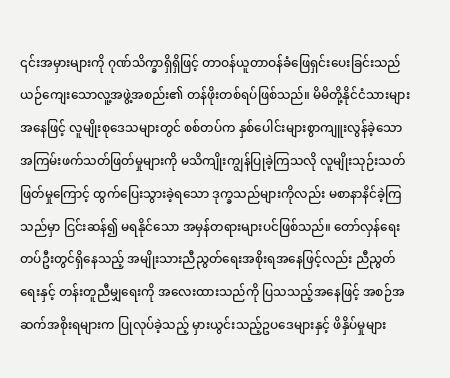၎င်းအမှားများကို ဂုဏ်သိက္ခာရှိရှိဖြင့် တာဝန်ယူတာဝန်ခံဖြေရှင်းပေးခြင်းသည် ယဉ်ကျေးသောလူ့အဖွဲ့အစည်း၏ တန်ဖိုးတစ်ရပ်ဖြစ်သည်။ မိမိတို့နိုင်ငံသားများအနေဖြင့် လူမျိုးစုဒေသများတွင် စစ်တပ်က နှစ်ပေါင်းများစွာကျူးလွန်ခဲ့သော အကြမ်းဖက်သတ်ဖြတ်မှုများကို မသိကျိုးကျွန်ပြုခဲ့ကြသလို လူမျိုးသုဉ်းသတ်ဖြတ်မှုကြောင့် ထွက်ပြေးသွားခဲ့ရသော ဒုက္ခသည်များကိုလည်း မစာနာနိင်ခဲ့ကြသည်မှာ ငြင်းဆန်၍ မရနိုင်သော အမှန်တရားများပင်ဖြစ်သည်။ တော်လှန်ရေးတပ်ဦးတွင်ရှိနေသည့် အမျိုးသားညီညွတ်ရေးအစိုးရအနေဖြင့်လည်း ညီညွတ်ရေးနှင့် တန်းတူညီမျှရေးကို အလေးထားသည်ကို ပြသသည့်အနေဖြင့် အစဉ်အဆက်အစိုးရများက ပြုလုပ်ခဲ့သည့် မှားယွင်းသည့်ဥပဒေများနှင့် ဖိနှိပ်မှုများ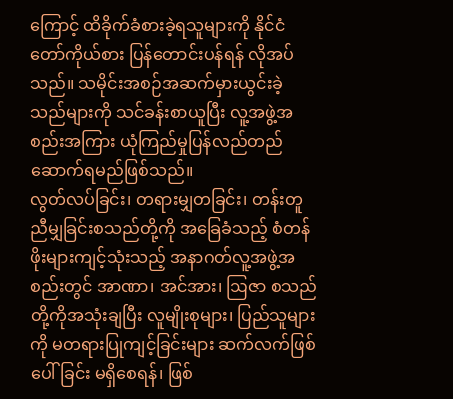ကြောင့် ထိခိုက်ခံစားခဲ့ရသူများကို နိုင်ငံတော်ကိုယ်စား ပြန်တောင်းပန်ရန် လိုအပ်သည်။ သမိုင်းအစဉ်အဆက်မှားယွင်းခဲ့သည်များကို သင်ခန်းစာယူပြီး လူ့အဖွဲ့အစည်းအကြား ယုံကြည်မှုပြန်လည်တည်ဆောက်ရမည်ဖြစ်သည်။
လွတ်လပ်ခြင်း၊ တရားမျှတခြင်း၊ တန်းတူညီမျှခြင်းစသည်တို့ကို အခြေခံသည့် စံတန်ဖိုးများကျင့်သုံးသည့် အနာဂတ်လူ့အဖွဲ့အစည်းတွင် အာဏာ၊ အင်အား၊ ဩဇာ စသည်တို့ကိုအသုံးချပြီး လူမျိုးစုများ၊ ပြည်သူများကို မတရားပြုကျင့်ခြင်းများ ဆက်လက်ဖြစ်ပေါ်ခြင်း မရှိစေရန်၊ ဖြစ်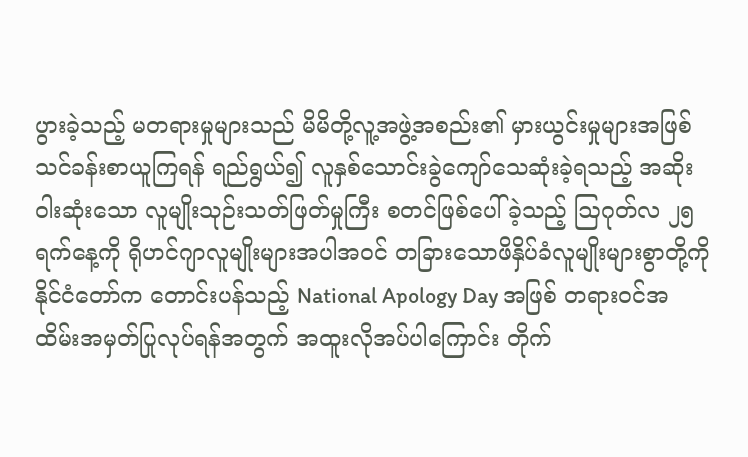ပွားခဲ့သည့် မတရားမှုများသည် မိမိတို့လူ့အဖွဲ့အစည်း၏ မှားယွင်းမှုများအဖြစ် သင်ခန်းစာယူကြရန် ရည်ရွယ်၍ လူနှစ်သောင်းခွဲကျော်သေဆုံးခဲ့ရသည့် အဆိုးဝါးဆုံးသော လူမျိုးသုဉ်းသတ်ဖြတ်မှုကြီး စတင်ဖြစ်ပေါ်ခဲ့သည့် ဩဂုတ်လ ၂၅ ရက်နေ့ကို ရိုဟင်ဂျာလူမျိုးများအပါအဝင် တခြားသောဖိနှိပ်ခံလူမျိုးများစွာတို့ကို နိုင်ငံတော်က တောင်းပန်သည့် National Apology Day အဖြစ် တရားဝင်အထိမ်းအမှတ်ပြုလုပ်ရန်အတွက် အထူးလိုအပ်ပါကြောင်း တိုက်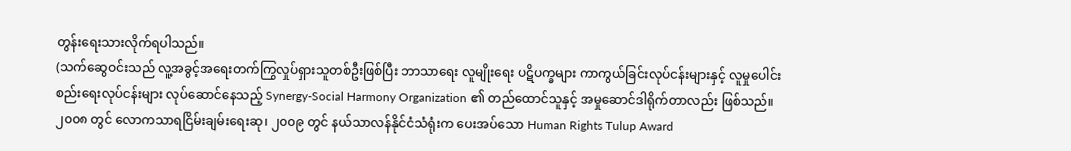တွန်းရေးသားလိုက်ရပါသည်။
(သက်ဆွေဝင်းသည် လူ့အခွင့်အရေးတက်ကြွလှုပ်ရှားသူတစ်ဦးဖြစ်ပြီး ဘာသာရေး လူမျိုးရေး ပဋိပက္ခများ ကာကွယ်ခြင်းလုပ်ငန်းများနှင့် လူမှုပေါင်းစည်းရေးလုပ်ငန်းများ လုပ်ဆောင်နေသည့် Synergy-Social Harmony Organization ၏ တည်ထောင်သူနှင့် အမှုဆောင်ဒါရိုက်တာလည်း ဖြစ်သည်။ ၂၀၀၈ တွင် လောကသာရငြိမ်းချမ်းရေးဆု၊ ၂၀၀၉ တွင် နယ်သာလန်နိုင်ငံသံရုံးက ပေးအပ်သော Human Rights Tulup Award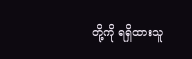တို့ကို ရရှိထားသူ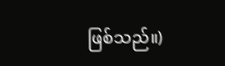ဖြစ်သည်။)